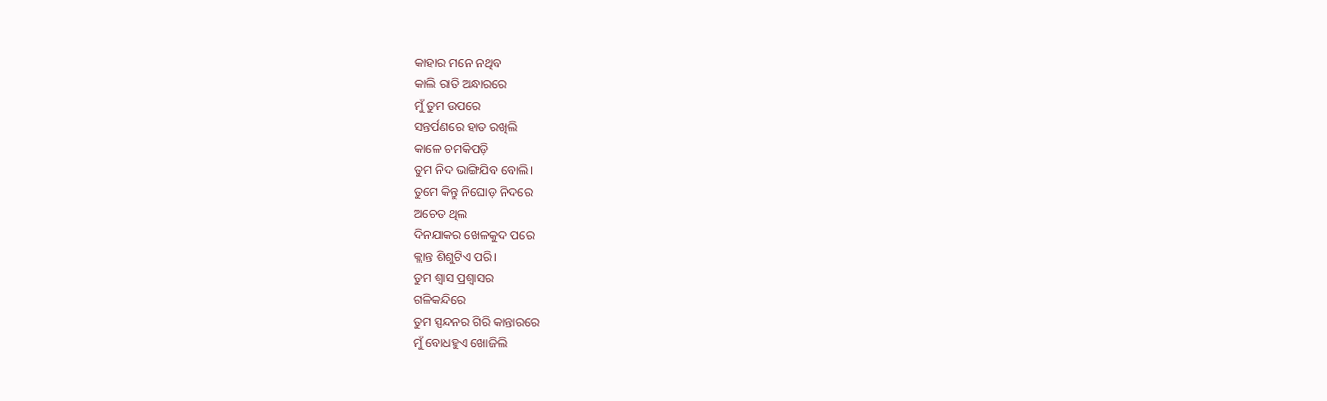କାହାର ମନେ ନଥିବ
କାଲି ରାତି ଅନ୍ଧାରରେ
ମୁଁ ତୁମ ଉପରେ
ସନ୍ତର୍ପଣରେ ହାତ ରଖିଲି
କାଳେ ଚମକିପଡ଼ି
ତୁମ ନିଦ ଭାଙ୍ଗିଯିବ ବୋଲି।
ତୁମେ କିନ୍ତୁ ନିଘୋଡ଼ ନିଦରେ
ଅଚେତ ଥିଲ
ଦିନଯାକର ଖେଳକୁଦ ପରେ
କ୍ଲାନ୍ତ ଶିଶୁଟିଏ ପରି।
ତୁମ ଶ୍ବାସ ପ୍ରଶ୍ବାସର
ଗଳିକନ୍ଦିରେ
ତୁମ ସ୍ପନ୍ଦନର ଗିରି କାନ୍ତାରରେ
ମୁଁ ବୋଧହୁଏ ଖୋଜିଲି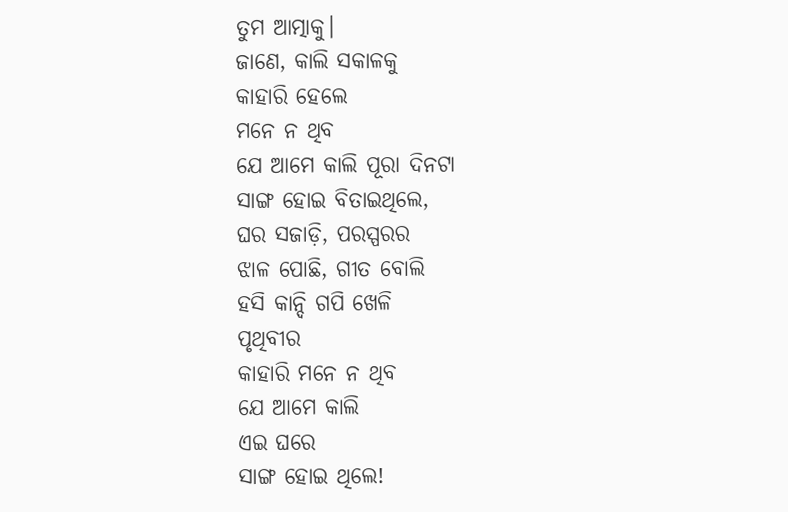ତୁମ ଆତ୍ମାକୁ।
ଜାଣେ, କାଲି ସକାଳକୁ
କାହାରି ହେଲେ
ମନେ ନ ଥିବ
ଯେ ଆମେ କାଲି ପୂରା ଦିନଟା
ସାଙ୍ଗ ହୋଇ ବିତାଇଥିଲେ,
ଘର ସଜାଡ଼ି, ପରସ୍ପରର
ଝାଳ ପୋଛି, ଗୀତ ବୋଲି
ହସି କାନ୍ଦି ଗପି ଖେଳି
ପୃଥିବୀର
କାହାରି ମନେ ନ ଥିବ
ଯେ ଆମେ କାଲି
ଏଇ ଘରେ
ସାଙ୍ଗ ହୋଇ ଥିଲେ!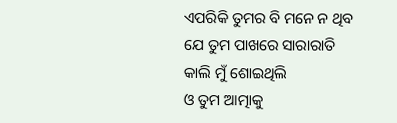ଏପରିକି ତୁମର ବି ମନେ ନ ଥିବ
ଯେ ତୁମ ପାଖରେ ସାରାରାତି
କାଲି ମୁଁ ଶୋଇଥିଲି
ଓ ତୁମ ଆତ୍ମାକୁ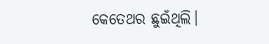କେତେଥର ଛୁଇଁଥିଲି।